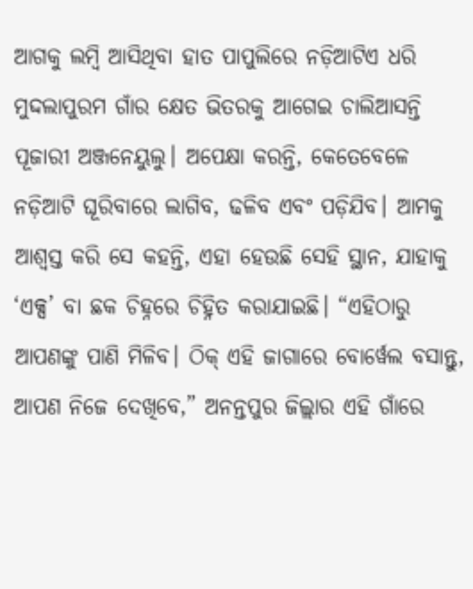ଆଗକୁ ଲମ୍ବି ଆସିଥିବା ହାତ ପାପୁଲିରେ ନଡ଼ିଆଟିଏ ଧରି ମୁଦ୍ଦଲାପୁରମ ଗାଁର କ୍ଷେତ ଭିତରକୁ ଆଗେଇ ଚାଲିଆସନ୍ତି ପୂଜାରୀ ଅଞ୍ଜନେୟୁଲୁ। ଅପେକ୍ଷା କରନ୍ତି, କେତେବେଳେ ନଡ଼ିଆଟି ଘୂରିବାରେ ଲାଗିବ, ଢଳିବ ଏବଂ ପଡ଼ିଯିବ। ଆମକୁ ଆଶ୍ୱସ୍ତ କରି ସେ କହନ୍ତି, ଏହା ହେଉଛି ସେହି ସ୍ଥାନ, ଯାହାକୁ ‘ଏକ୍ସ’ ବା ଛକ ଚିହ୍ନରେ ଚିହ୍ନିତ କରାଯାଇଛି। “ଏହିଠାରୁ ଆପଣଙ୍କୁ ପାଣି ମିଳିବ। ଠିକ୍ ଏହି ଜାଗାରେ ବୋର୍ୱେଲ ବସାନ୍ତୁ, ଆପଣ ନିଜେ ଦେଖିବେ,” ଅନନ୍ତପୁର ଜିଲ୍ଲାର ଏହି ଗାଁରେ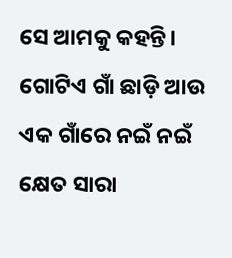ସେ ଆମକୁ କହନ୍ତି।
ଗୋଟିଏ ଗାଁ ଛାଡ଼ି ଆଉ ଏକ ଗାଁରେ ନଇଁ ନଇଁ କ୍ଷେତ ସାରା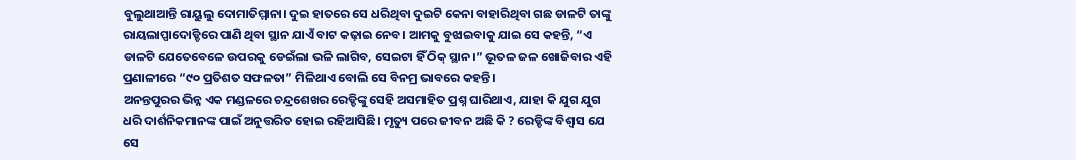ବୁଲୁଥାଆନ୍ତି ରାୟୁଲୁ ଦୋମାତିମ୍ମାନା। ଦୁଇ ହାତରେ ସେ ଧରିଥିବା ଦୁଇଟି କେନା ବାହାରିଥିବା ଗଛ ଡାଳଟି ତାଙ୍କୁ ରାୟଲାପ୍ପାଦୋଡ୍ଡିରେ ପାଣି ଥିବା ସ୍ଥାନ ଯାଏଁ ବାଟ କଢ଼ାଇ ନେବ। ଆମକୁ ବୁଝାଇବାକୁ ଯାଇ ସେ କହନ୍ତି, “ଏ ଡାଳଟି ଯେତେବେଳେ ଉପରକୁ ଡେଇଁଲା ଭଳି ଲାଗିବ, ସେଇଟା ହିଁ ଠିକ୍ ସ୍ଥାନ।” ଭୂତଳ ଜଳ ଖୋଜିବାର ଏହି ପ୍ରଣାଳୀରେ “୯୦ ପ୍ରତିଶତ ସଫଳତା” ମିଳିଥାଏ ବୋଲି ସେ ବିନମ୍ର ଭାବରେ କହନ୍ତି।
ଅନନ୍ତପୁରର ଭିନ୍ନ ଏକ ମଣ୍ଡଳରେ ଚନ୍ଦ୍ରଶେଖର ରେଡ୍ଡିଙ୍କୁ ସେହି ଅସମାହିତ ପ୍ରଶ୍ନ ଘାରିଥାଏ, ଯାହା କି ଯୁଗ ଯୁଗ ଧରି ଦାର୍ଶନିକମାନଙ୍କ ପାଇଁ ଅନୁତ୍ତରିତ ହୋଇ ରହିଆସିଛି। ମୃତ୍ୟୁ ପରେ ଜୀବନ ଅଛି କି ? ରେଡ୍ଡିଙ୍କ ବିଶ୍ୱାସ ଯେ ସେ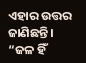ଏହାର ଉତ୍ତର ଜାଣିଛନ୍ତି। “ଜଳ ହିଁ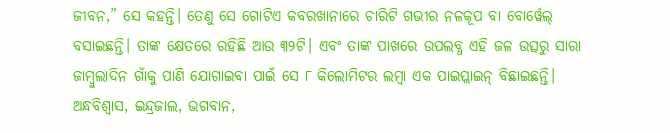ଜୀବନ,” ସେ କହନ୍ତି। ତେଣୁ ସେ ଗୋଟିଏ କବରଖାନାରେ ଚାରିଟି ଗଭୀର ନଳକୂପ ବା ବୋର୍ୱେଲ୍ ବସାଇଛନ୍ତି। ତାଙ୍କ କ୍ଷେତରେ ରହିଛି ଆଉ ୩୨ଟି। ଏବଂ ତାଙ୍କ ପାଖରେ ଉପଲବ୍ଧ ଏହି ଜଳ ଉତ୍ସରୁ ସାରା ଜାମ୍ବୁଲାଦିନ ଗାଁକୁ ପାଣି ଯୋଗାଇବା ପାଇଁ ସେ ୮ କିଲୋମିଟର ଲମ୍ବା ଏକ ପାଇପ୍ଲାଇନ୍ ବିଛାଇଛନ୍ତି।
ଅନ୍ଧବିଶ୍ୱାସ, ଇନ୍ଦ୍ରଜାଲ, ଭଗବାନ,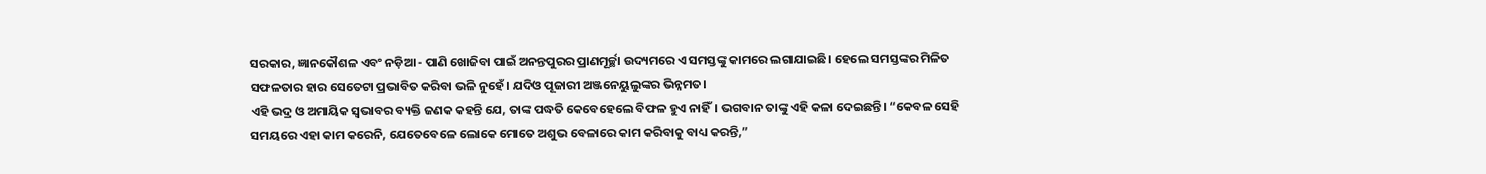ସରକାର, ଜ୍ଞାନକୌଶଳ ଏବଂ ନଡ଼ିଆ - ପାଣି ଖୋଜିବା ପାଇଁ ଅନନ୍ତପୁରର ପ୍ରାଣମୂର୍ଚ୍ଛା ଉଦ୍ୟମରେ ଏ ସମସ୍ତଙ୍କୁ କାମରେ ଲଗାଯାଇଛି। ହେଲେ ସମସ୍ତଙ୍କର ମିଳିତ ସଫଳତାର ହାର ସେତେଟା ପ୍ରଭାବିତ କରିବା ଭଳି ନୁହେଁ। ଯଦିଓ ପୂଜାରୀ ଅଞ୍ଜନେୟୁଲୁଙ୍କର ଭିନ୍ନମତ।
ଏହି ଭଦ୍ର ଓ ଅମାୟିକ ସ୍ୱଭାବର ବ୍ୟକ୍ତି ଜଣକ କହନ୍ତି ଯେ, ତାଙ୍କ ପଦ୍ଧତି କେବେହେଲେ ବିଫଳ ହୁଏ ନାହିଁ। ଭଗବାନ ତାଙ୍କୁ ଏହି କଳା ଦେଇଛନ୍ତି। “କେବଳ ସେହି ସମୟରେ ଏହା କାମ କରେନି, ଯେତେବେଳେ ଲୋକେ ମୋତେ ଅଶୁଭ ବେଳାରେ କାମ କରିବାକୁ ବାଧ୍ୟ କରନ୍ତି,”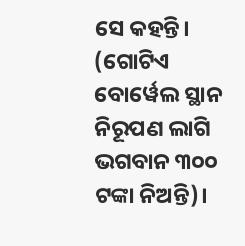ସେ କହନ୍ତି। (ଗୋଟିଏ ବୋର୍ୱେଲ ସ୍ଥାନ ନିରୂପଣ ଲାଗି ଭଗବାନ ୩୦୦ ଟଙ୍କା ନିଅନ୍ତି)।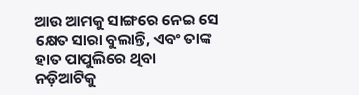ଆଉ ଆମକୁ ସାଙ୍ଗରେ ନେଇ ସେ କ୍ଷେତ ସାରା ବୁଲାନ୍ତି, ଏବଂ ତାଙ୍କ ହାତ ପାପୁଲିରେ ଥିବା ନଡ଼ିଆଟିକୁ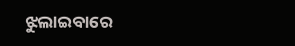ଝୁଲାଇବାରେ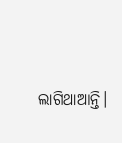ଲାଗିଥାଆନ୍ତି।